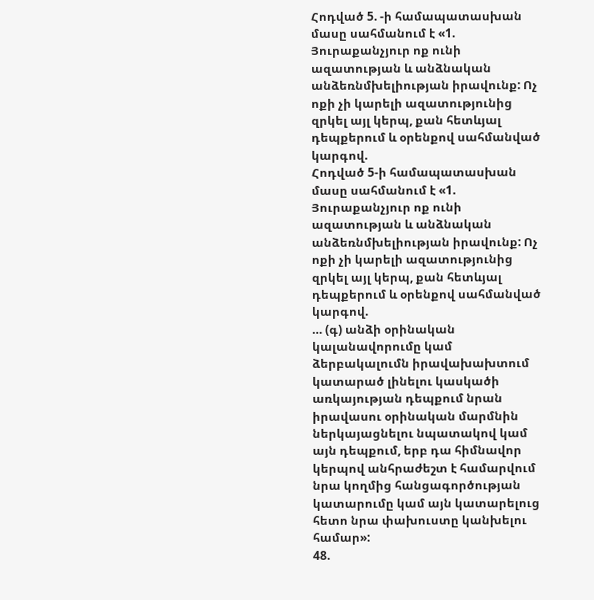Հոդված 5. -ի համապատասխան մասը սահմանում է «1. Յուրաքանչյուր ոք ունի ազատության և անձնական անձեռնմխելիության իրավունք: Ոչ ոքի չի կարելի ազատությունից զրկել այլ կերպ, քան հետևյալ դեպքերում և օրենքով սահմանված կարգով.
Հոդված 5-ի համապատասխան մասը սահմանում է «1. Յուրաքանչյուր ոք ունի ազատության և անձնական անձեռնմխելիության իրավունք: Ոչ ոքի չի կարելի ազատությունից զրկել այլ կերպ, քան հետևյալ դեպքերում և օրենքով սահմանված կարգով.
… (գ) անձի օրինական կալանավորումը կամ ձերբակալումն իրավախախտում կատարած լինելու կասկածի առկայության դեպքում նրան իրավասու օրինական մարմնին ներկայացնելու նպատակով կամ այն դեպքում, երբ դա հիմնավոր կերպով անհրաժեշտ է համարվում նրա կողմից հանցագործության կատարումը կամ այն կատարելուց հետո նրա փախուստը կանխելու համար»:
48.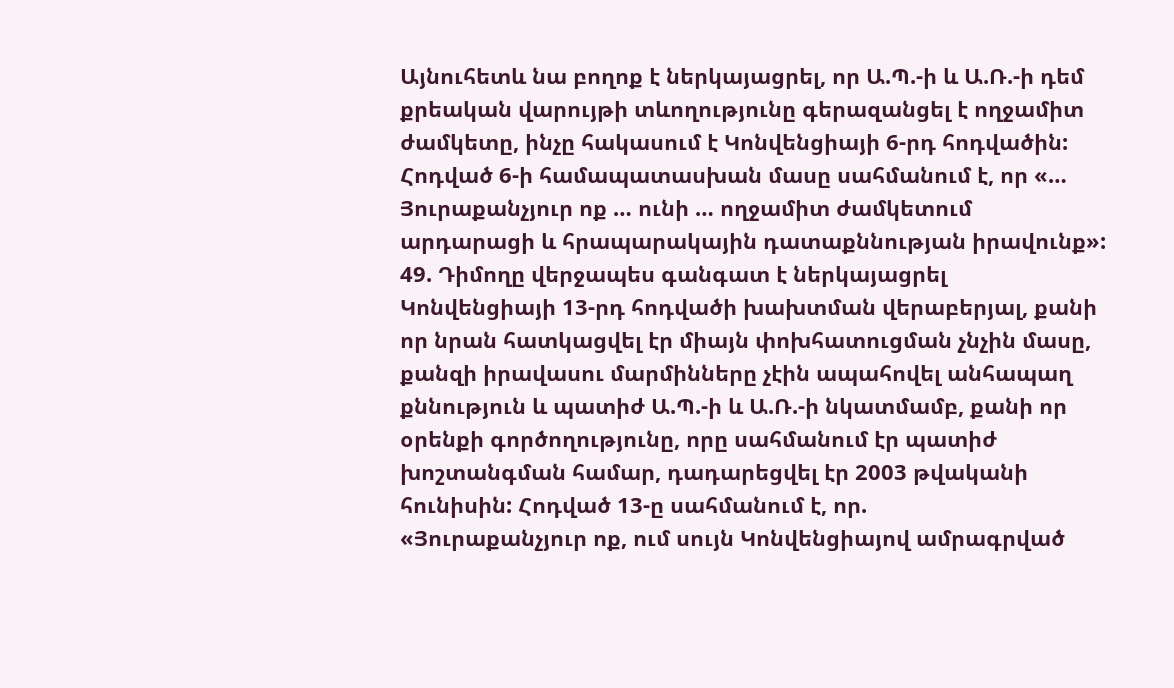Այնուհետև նա բողոք է ներկայացրել, որ Ա.Պ.-ի և Ա.Ռ.-ի դեմ քրեական վարույթի տևողությունը գերազանցել է ողջամիտ ժամկետը, ինչը հակասում է Կոնվենցիայի 6-րդ հոդվածին: Հոդված 6-ի համապատասխան մասը սահմանում է, որ «… Յուրաքանչյուր ոք … ունի … ողջամիտ ժամկետում արդարացի և հրապարակային դատաքննության իրավունք»:
49. Դիմողը վերջապես գանգատ է ներկայացրել Կոնվենցիայի 13-րդ հոդվածի խախտման վերաբերյալ, քանի որ նրան հատկացվել էր միայն փոխհատուցման չնչին մասը, քանզի իրավասու մարմինները չէին ապահովել անհապաղ քննություն և պատիժ Ա.Պ.-ի և Ա.Ռ.-ի նկատմամբ, քանի որ օրենքի գործողությունը, որը սահմանում էր պատիժ խոշտանգման համար, դադարեցվել էր 2003 թվականի հունիսին: Հոդված 13-ը սահմանում է, որ.
«Յուրաքանչյուր ոք, ում սույն Կոնվենցիայով ամրագրված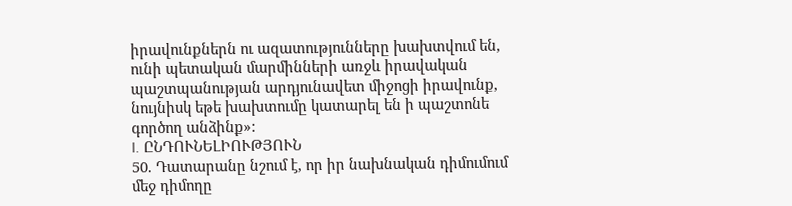իրավունքներն ու ազատությունները խախտվում են, ունի պետական մարմինների առջև իրավական պաշտպանության արդյունավետ միջոցի իրավունք, նույնիսկ եթե խախտումը կատարել են ի պաշտոնե գործող անձինք»:
I. ԸՆԴՈՒՆԵԼԻՈՒԹՅՈՒՆ
50. Դատարանը նշում է, որ իր նախնական դիմումում մեջ դիմողը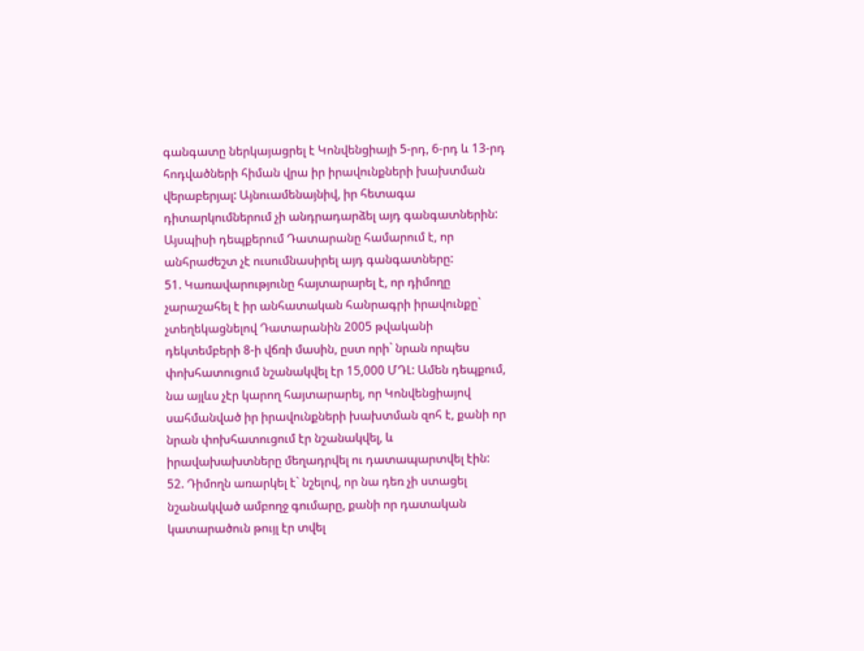գանգատը ներկայացրել է Կոնվենցիայի 5-րդ, 6-րդ և 13-րդ հոդվածների հիման վրա իր իրավունքների խախտման վերաբերյալ: Այնուամենայնիվ, իր հետագա դիտարկումներում չի անդրադարձել այդ գանգատներին: Այսպիսի դեպքերում Դատարանը համարում է, որ անհրաժեշտ չէ ուսումնասիրել այդ գանգատները:
51. Կառավարությունը հայտարարել է, որ դիմողը չարաշահել է իր անհատական հանրագրի իրավունքը` չտեղեկացնելով Դատարանին 2005 թվականի դեկտեմբերի 8-ի վճռի մասին, ըստ որի` նրան որպես փոխհատուցում նշանակվել էր 15,000 ՄԴԼ: Ամեն դեպքում, նա այլևս չէր կարող հայտարարել, որ Կոնվենցիայով սահմանված իր իրավունքների խախտման զոհ է, քանի որ նրան փոխհատուցում էր նշանակվել, և իրավախախտները մեղադրվել ու դատապարտվել էին:
52. Դիմողն առարկել է` նշելով, որ նա դեռ չի ստացել նշանակված ամբողջ գումարը, քանի որ դատական կատարածուն թույլ էր տվել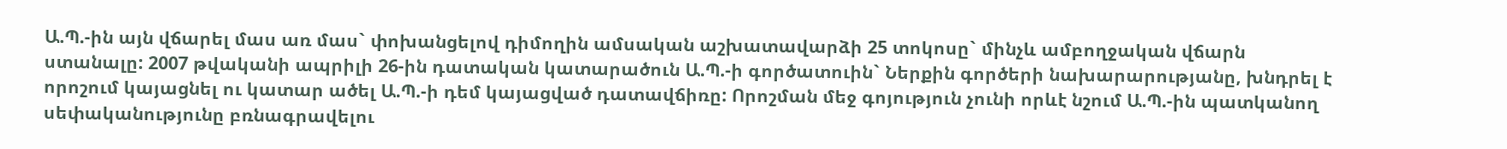Ա.Պ.-ին այն վճարել մաս առ մաս` փոխանցելով դիմողին ամսական աշխատավարձի 25 տոկոսը` մինչև ամբողջական վճարն ստանալը: 2007 թվականի ապրիլի 26-ին դատական կատարածուն Ա.Պ.-ի գործատուին` Ներքին գործերի նախարարությանը, խնդրել է որոշում կայացնել ու կատար ածել Ա.Պ.-ի դեմ կայացված դատավճիռը: Որոշման մեջ գոյություն չունի որևէ նշում Ա.Պ.-ին պատկանող սեփականությունը բռնագրավելու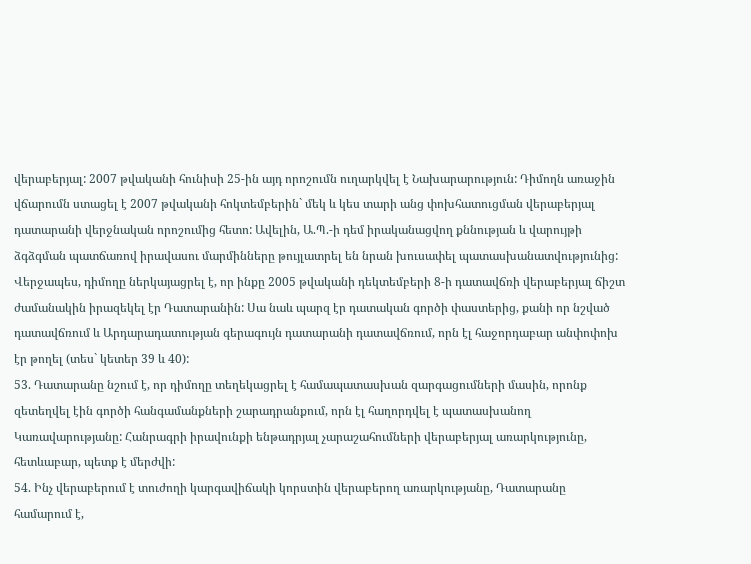վերաբերյալ: 2007 թվականի հունիսի 25-ին այդ որոշումն ուղարկվել է Նախարարություն: Դիմողն առաջին վճարումն ստացել է 2007 թվականի հոկտեմբերին` մեկ և կես տարի անց փոխհատուցման վերաբերյալ դատարանի վերջնական որոշումից հետո: Ավելին, Ա.Պ.-ի դեմ իրականացվող քննության և վարույթի ձգձգման պատճառով իրավասու մարմինները թույլատրել են նրան խուսափել պատասխանատվությունից: Վերջապես, դիմողը ներկայացրել է, որ ինքը 2005 թվականի դեկտեմբերի 8-ի դատավճռի վերաբերյալ ճիշտ ժամանակին իրազեկել էր Դատարանին: Սա նաև պարզ էր դատական գործի փաստերից, քանի որ նշված դատավճռում և Արդարադատության գերագույն դատարանի դատավճռում, որն էլ հաջորդաբար անփոփոխ էր թողել (տես` կետեր 39 և 40):
53. Դատարանը նշում է, որ դիմողը տեղեկացրել է համապատասխան զարգացումների մասին, որոնք զետեղվել էին գործի հանգամանքների շարադրանքում, որն էլ հաղորդվել է պատասխանող Կառավարությանը: Հանրագրի իրավունքի ենթադրյալ չարաշահումների վերաբերյալ առարկությունը, հետևաբար, պետք է մերժվի:
54. Ինչ վերաբերում է տուժողի կարգավիճակի կորստին վերաբերող առարկությանը, Դատարանը համարում է,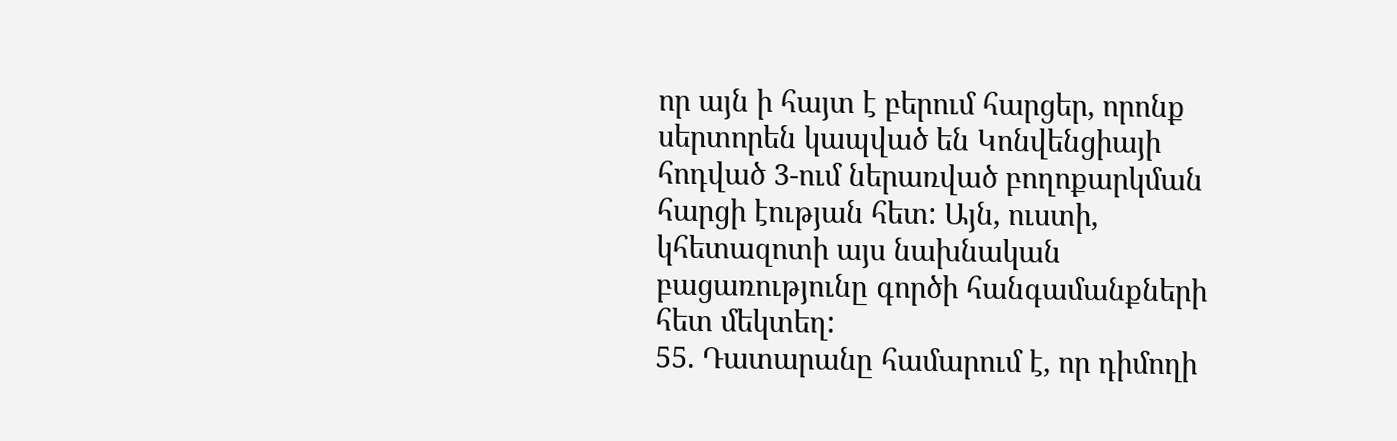որ այն ի հայտ է բերում հարցեր, որոնք սերտորեն կապված են Կոնվենցիայի հոդված 3-ում ներառված բողոքարկման հարցի էության հետ: Այն, ուստի, կհետազոտի այս նախնական բացառությունը գործի հանգամանքների հետ մեկտեղ:
55. Դատարանը համարում է, որ դիմողի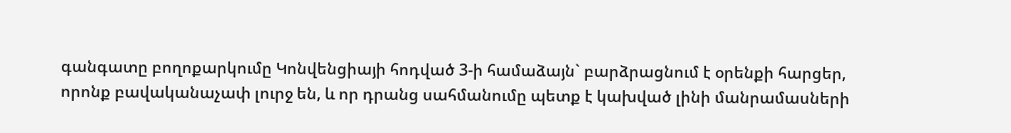գանգատը բողոքարկումը Կոնվենցիայի հոդված 3-ի համաձայն` բարձրացնում է օրենքի հարցեր, որոնք բավականաչափ լուրջ են, և որ դրանց սահմանումը պետք է կախված լինի մանրամասների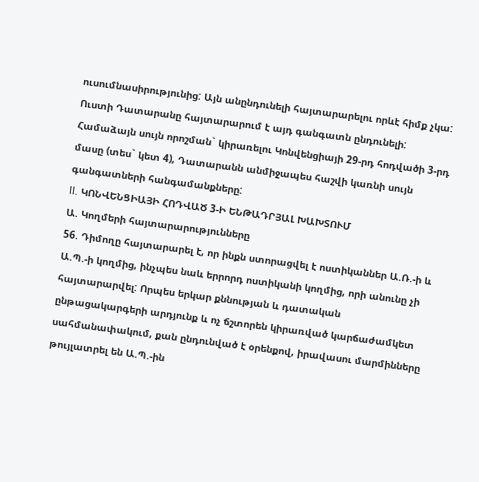ուսումնասիրությունից: Այն անընդունելի հայտարարելու որևէ հիմք չկա: Ուստի Դատարանը հայտարարում է այդ գանգատն ընդունելի: Համաձայն սույն որոշման` կիրառելու Կոնվենցիայի 29-րդ հոդվածի 3-րդ մասը (տես` կետ 4), Դատարանն անմիջապես հաշվի կառնի սույն գանգատների հանգամանքները:
II. ԿՈՆՎԵՆՑԻԱՅԻ ՀՈԴՎԱԾ 3-Ի ԵՆԹԱԴՐՅԱԼ ԽԱԽՏՈՒՄ
Ա. Կողմերի հայտարարությունները
56. Դիմողը հայտարարել է, որ ինքն ստորացվել է ոստիկաններ Ա.Ռ.-ի և Ա.Պ.-ի կողմից, ինչպես նաև երրորդ ոստիկանի կողմից, որի անունը չի հայտարարվել: Որպես երկար քննության և դատական ընթացակարգերի արդյունք և ոչ ճշտորեն կիրառված կարճաժամկետ սահմանափակում, քան ընդունված է օրենքով, իրավասու մարմինները թույլատրել են Ա.Պ.-ին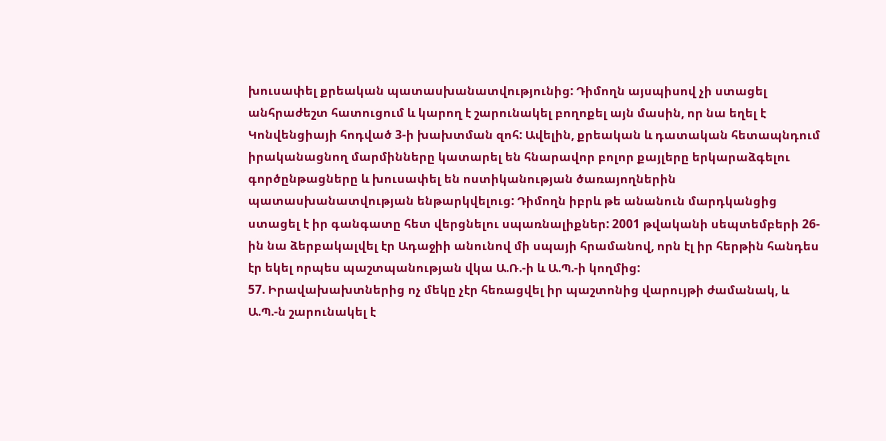խուսափել քրեական պատասխանատվությունից: Դիմողն այսպիսով չի ստացել անհրաժեշտ հատուցում և կարող է շարունակել բողոքել այն մասին, որ նա եղել է Կոնվենցիայի հոդված 3-ի խախտման զոհ: Ավելին, քրեական և դատական հետապնդում իրականացնող մարմինները կատարել են հնարավոր բոլոր քայլերը երկարաձգելու գործընթացները և խուսափել են ոստիկանության ծառայողներին պատասխանատվության ենթարկվելուց: Դիմողն իբրև թե անանուն մարդկանցից ստացել է իր գանգատը հետ վերցնելու սպառնալիքներ: 2001 թվականի սեպտեմբերի 26-ին նա ձերբակալվել էր Ադաջիի անունով մի սպայի հրամանով, որն էլ իր հերթին հանդես էր եկել որպես պաշտպանության վկա Ա.Ռ.-ի և Ա.Պ.-ի կողմից:
57. Իրավախախտներից ոչ մեկը չէր հեռացվել իր պաշտոնից վարույթի ժամանակ, և Ա.Պ.-ն շարունակել է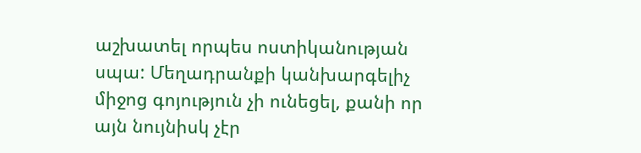աշխատել որպես ոստիկանության սպա: Մեղադրանքի կանխարգելիչ միջոց գոյություն չի ունեցել, քանի որ այն նույնիսկ չէր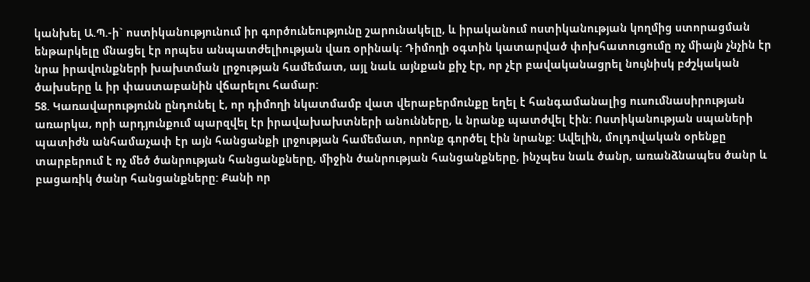կանխել Ա.Պ.-ի` ոստիկանությունում իր գործունեությունը շարունակելը, և իրականում ոստիկանության կողմից ստորացման ենթարկելը մնացել էր որպես անպատժելիության վառ օրինակ: Դիմողի օգտին կատարված փոխհատուցումը ոչ միայն չնչին էր նրա իրավունքների խախտման լրջության համեմատ, այլ նաև այնքան քիչ էր, որ չէր բավականացրել նույնիսկ բժշկական ծախսերը և իր փաստաբանին վճարելու համար:
58. Կառավարությունն ընդունել է, որ դիմողի նկատմամբ վատ վերաբերմունքը եղել է հանգամանալից ուսումնասիրության առարկա, որի արդյունքում պարզվել էր իրավախախտների անունները, և նրանք պատժվել էին: Ոստիկանության սպաների պատիժն անհամաչափ էր այն հանցանքի լրջության համեմատ, որոնք գործել էին նրանք: Ավելին, մոլդովական օրենքը տարբերում է ոչ մեծ ծանրության հանցանքները, միջին ծանրության հանցանքները, ինչպես նաև ծանր, առանձնապես ծանր և բացառիկ ծանր հանցանքները: Քանի որ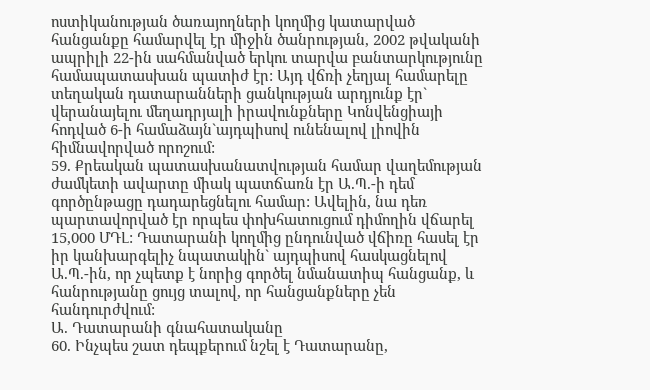ոստիկանության ծառայողների կողմից կատարված հանցանքը համարվել էր միջին ծանրության, 2002 թվականի ապրիլի 22-ին սահմանված երկու տարվա բանտարկությունը համապատասխան պատիժ էր: Այդ վճռի չեղյալ համարելը տեղական դատարանների ցանկության արդյունք էր` վերանայելու մեղադրյալի իրավունքները Կոնվենցիայի հոդված 6-ի համաձայն`այդպիսով ունենալով լիովին հիմնավորված որոշում:
59. Քրեական պատասխանատվության համար վաղեմության ժամկետի ավարտը միակ պատճառն էր Ա.Պ.-ի դեմ գործընթացը դադարեցնելու համար: Ավելին, նա դեռ պարտավորված էր որպես փոխհատուցում դիմողին վճարել 15,000 ՄԴԼ: Դատարանի կողմից ընդունված վճիռը հասել էր իր կանխարգելիչ նպատակին` այդպիսով հասկացնելով Ա.Պ.-ին, որ չպետք է նորից գործել նմանատիպ հանցանք, և հանրությանը ցույց տալով, որ հանցանքները չեն հանդուրժվում:
Ա. Դատարանի գնահատականը
60. Ինչպես շատ դեպքերում նշել է Դատարանը,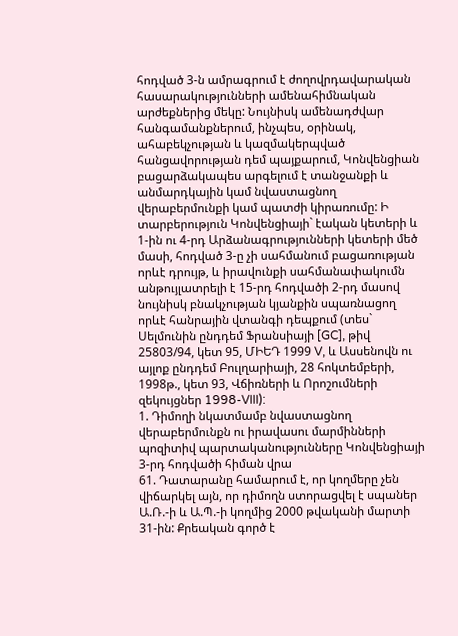հոդված 3-ն ամրագրում է ժողովրդավարական հասարակությունների ամենահիմնական արժեքներից մեկը: Նույնիսկ ամենադժվար հանգամանքներում, ինչպես, օրինակ, ահաբեկչության և կազմակերպված հանցավորության դեմ պայքարում, Կոնվենցիան բացարձակապես արգելում է տանջանքի և անմարդկային կամ նվաստացնող վերաբերմունքի կամ պատժի կիրառումը: Ի տարբերություն Կոնվենցիայի` էական կետերի և 1-ին ու 4-րդ Արձանագրությունների կետերի մեծ մասի, հոդված 3-ը չի սահմանում բացառության որևէ դրույթ, և իրավունքի սահմանափակումն անթույլատրելի է 15-րդ հոդվածի 2-րդ մասով նույնիսկ բնակչության կյանքին սպառնացող որևէ հանրային վտանգի դեպքում (տես` Սելմունին ընդդեմ Ֆրանսիայի [GC], թիվ 25803/94, կետ 95, ՄԻԵԴ 1999 V, և Ասսենովն ու այլոք ընդդեմ Բուլղարիայի, 28 հոկտեմբերի, 1998թ., կետ 93, Վճիռների և Որոշումների զեկույցներ 1998-VIII):
1. Դիմողի նկատմամբ նվաստացնող վերաբերմունքն ու իրավասու մարմինների պոզիտիվ պարտականությունները Կոնվենցիայի 3-րդ հոդվածի հիման վրա
61. Դատարանը համարում է, որ կողմերը չեն վիճարկել այն, որ դիմողն ստորացվել է սպաներ Ա.Ռ.-ի և Ա.Պ.-ի կողմից 2000 թվականի մարտի 31-ին: Քրեական գործ է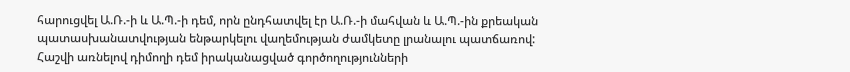հարուցվել Ա.Ռ.-ի և Ա.Պ.-ի դեմ, որն ընդհատվել էր Ա.Ռ.-ի մահվան և Ա.Պ.-ին քրեական պատասխանատվության ենթարկելու վաղեմության ժամկետը լրանալու պատճառով: Հաշվի առնելով դիմողի դեմ իրականացված գործողությունների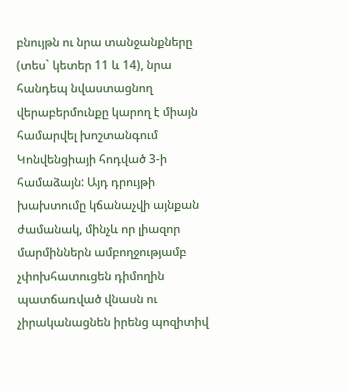բնույթն ու նրա տանջանքները (տես` կետեր 11 և 14), նրա հանդեպ նվաստացնող վերաբերմունքը կարող է միայն համարվել խոշտանգում Կոնվենցիայի հոդված 3-ի համաձայն: Այդ դրույթի խախտումը կճանաչվի այնքան ժամանակ, մինչև որ լիազոր մարմիններն ամբողջությամբ չփոխհատուցեն դիմողին պատճառված վնասն ու չիրականացնեն իրենց պոզիտիվ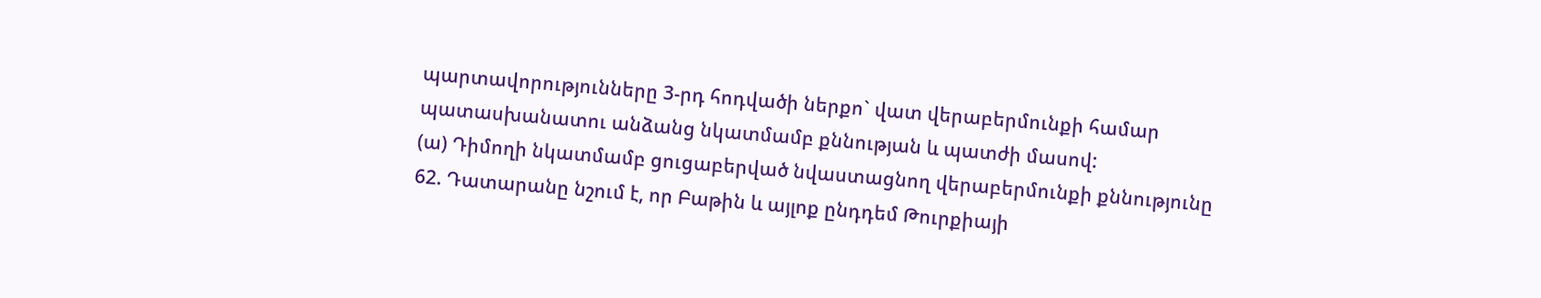պարտավորությունները 3-րդ հոդվածի ներքո` վատ վերաբերմունքի համար պատասխանատու անձանց նկատմամբ քննության և պատժի մասով:
(ա) Դիմողի նկատմամբ ցուցաբերված նվաստացնող վերաբերմունքի քննությունը
62. Դատարանը նշում է, որ Բաթին և այլոք ընդդեմ Թուրքիայի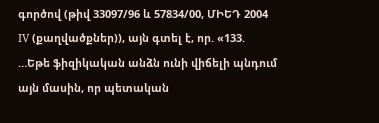գործով (թիվ 33097/96 և 57834/00, ՄԻԵԴ 2004 IV (քաղվածքներ)), այն գտել է, որ. «133. …Եթե ֆիզիկական անձն ունի վիճելի պնդում այն մասին, որ պետական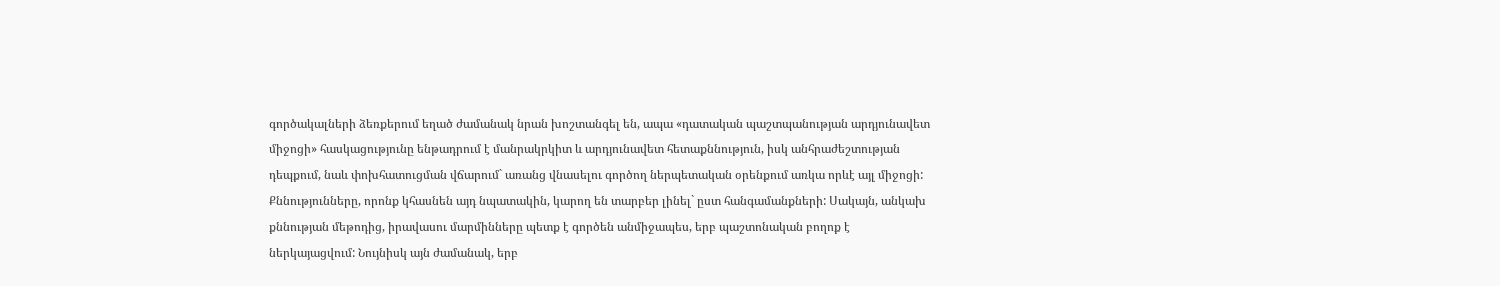գործակալների ձեռքերում եղած ժամանակ նրան խոշտանգել են, ապա «դատական պաշտպանության արդյունավետ միջոցի» հասկացությունը ենթադրում է մանրակրկիտ և արդյունավետ հետաքննություն, իսկ անհրաժեշտության դեպքում, նաև փոխհատուցման վճարում` առանց վնասելու գործող ներպետական օրենքում առկա որևէ այլ միջոցի: Քննությունները, որոնք կհասնեն այդ նպատակին, կարող են տարբեր լինել` ըստ հանգամանքների: Սակայն, անկախ քննության մեթոդից, իրավասու մարմինները պետք է գործեն անմիջապես, երբ պաշտոնական բողոք է ներկայացվում: Նույնիսկ այն ժամանակ, երբ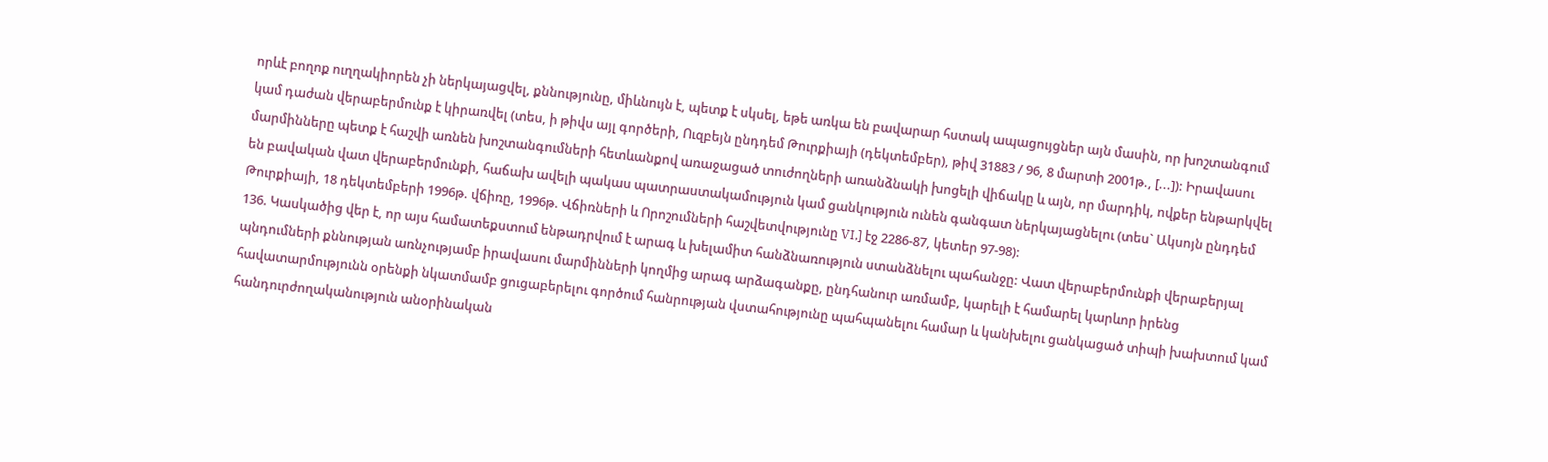որևէ բողոք ուղղակիորեն չի ներկայացվել, քննությունը, միևնույն է, պետք է սկսել, եթե առկա են բավարար հստակ ապացույցներ այն մասին, որ խոշտանգում կամ դաժան վերաբերմունք է կիրառվել (տես, ի թիվս այլ գործերի, Ուզբեյն ընդդեմ Թուրքիայի (դեկտեմբեր), թիվ 31883 / 96, 8 մարտի 2001թ., [...]): Իրավասու մարմինները պետք է հաշվի առնեն խոշտանգումների հետևանքով առաջացած տուժողների առանձնակի խոցելի վիճակը և այն, որ մարդիկ, ովքեր ենթարկվել են բավական վատ վերաբերմունքի, հաճախ ավելի պակաս պատրաստակամություն կամ ցանկություն ունեն գանգատ ներկայացնելու (տես` Ակսոյն ընդդեմ Թուրքիայի, 18 դեկտեմբերի 1996թ. վճիռը, 1996թ. Վճիռների և Որոշումների հաշվետվությունը VI,] էջ 2286-87, կետեր 97-98):
136. Կասկածից վեր է, որ այս համատեքստում ենթադրվում է արագ և խելամիտ հանձնառություն ստանձնելու պահանջը: Վատ վերաբերմունքի վերաբերյալ պնդումների քննության առնչությամբ իրավասու մարմինների կողմից արագ արձագանքը, ընդհանուր առմամբ, կարելի է համարել կարևոր իրենց հավատարմությունն օրենքի նկատմամբ ցուցաբերելու գործում հանրության վստահությունը պահպանելու համար և կանխելու ցանկացած տիպի խախտում կամ հանդուրժողականություն անօրինական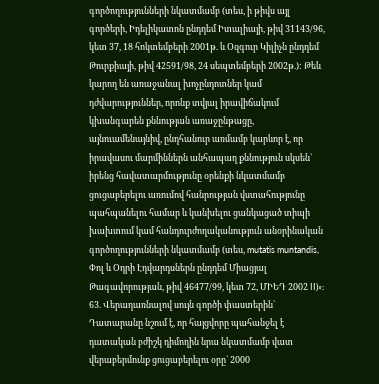գործողությունների նկատմամբ (տես, ի թիվս այլ գործերի, Իդելիկատոն ընդդեմ Իտալիայի, թիվ 31143/96, կետ 37, 18 հոկտեմբերի 2001թ. և Օզգուր Կիլիչն ընդդեմ Թուրքիայի, թիվ 42591/98, 24 սեպտեմբերի 2002թ.): Թեև կարող են առաջանալ խոչընդոտներ կամ դժվարություններ, որոնք տվյալ իրավիճակում կխանգարեն քննության առաջընթացը, այնուամենայնիվ, ընդհանուր առմամբ կարևոր է, որ իրավասու մարմիններն անհապաղ քննություն սկսեն` իրենց հավատարմությունը օրենքի նկատմամբ ցուցաբերելու առումով հանրության վստահությունը պահպանելու համար և կանխելու ցանկացած տիպի խախտում կամ հանդուրժողականություն անօրինական գործողությունների նկատմամբ (տես, mutatis muntandis, Փոլ և Օդրի Էդվարդսներն ընդդեմ Միացյալ Թագավորության, թիվ 46477/99, կետ 72, ՄԻԵԴ 2002 II)»:
63. Վերադառնալով սույն գործի փաստերին` Դատարանը նշում է, որ հայցվորը պահանջել է դատական բժիշկ դիմողին նրա նկատմամբ վատ վերաբերմունք ցուցաբերելու օրը` 2000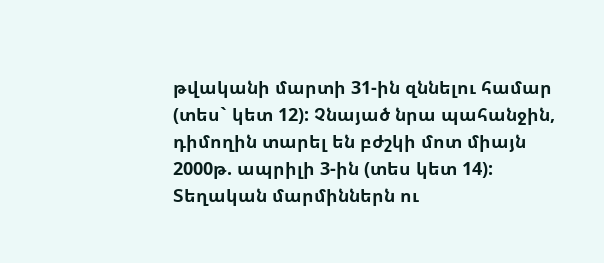թվականի մարտի 31-ին զննելու համար (տես` կետ 12): Չնայած նրա պահանջին, դիմողին տարել են բժշկի մոտ միայն 2000թ. ապրիլի 3-ին (տես կետ 14): Տեղական մարմիններն ու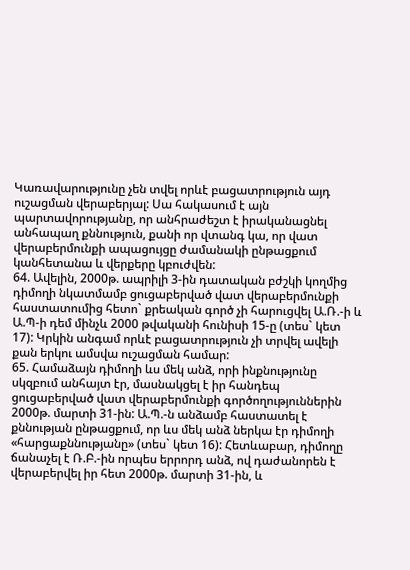Կառավարությունը չեն տվել որևէ բացատրություն այդ ուշացման վերաբերյալ: Սա հակասում է այն պարտավորությանը, որ անհրաժեշտ է իրականացնել անհապաղ քննություն, քանի որ վտանգ կա, որ վատ վերաբերմունքի ապացույցը ժամանակի ընթացքում կանհետանա և վերքերը կբուժվեն:
64. Ավելին, 2000թ. ապրիլի 3-ին դատական բժշկի կողմից դիմողի նկատմամբ ցուցաբերված վատ վերաբերմունքի հաստատումից հետո` քրեական գործ չի հարուցվել Ա.Ռ.-ի և Ա.Պ-ի դեմ մինչև 2000 թվականի հունիսի 15-ը (տես` կետ 17): Կրկին անգամ որևէ բացատրություն չի տրվել ավելի քան երկու ամսվա ուշացման համար:
65. Համաձայն դիմողի ևս մեկ անձ, որի ինքնությունը սկզբում անհայտ էր, մասնակցել է իր հանդեպ ցուցաբերված վատ վերաբերմունքի գործողություններին 2000թ. մարտի 31-ին: Ա.Պ.-ն անձամբ հաստատել է քննության ընթացքում, որ ևս մեկ անձ ներկա էր դիմողի «հարցաքննությանը» (տես` կետ 16): Հետևաբար, դիմողը ճանաչել է Ռ.Բ.-ին որպես երրորդ անձ, ով դաժանորեն է վերաբերվել իր հետ 2000թ. մարտի 31-ին, և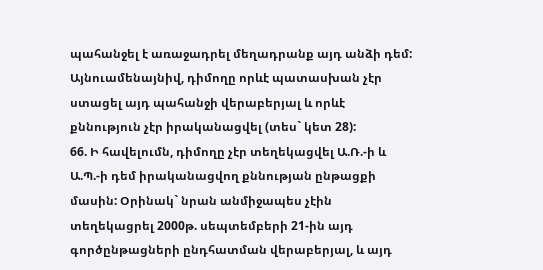պահանջել է առաջադրել մեղադրանք այդ անձի դեմ: Այնուամենայնիվ, դիմողը որևէ պատասխան չէր ստացել այդ պահանջի վերաբերյալ և որևէ քննություն չէր իրականացվել (տես` կետ 28):
66. Ի հավելումն, դիմողը չէր տեղեկացվել Ա.Ռ.-ի և Ա.Պ.-ի դեմ իրականացվող քննության ընթացքի մասին: Օրինակ` նրան անմիջապես չէին տեղեկացրել 2000թ. սեպտեմբերի 21-ին այդ գործընթացների ընդհատման վերաբերյալ, և այդ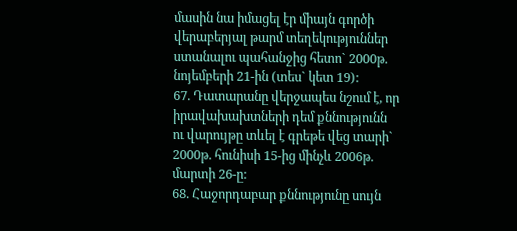մասին նա իմացել էր միայն գործի վերաբերյալ թարմ տեղեկություններ ստանալու պահանջից հետո` 2000թ. նոյեմբերի 21-ին (տես` կետ 19):
67. Դատարանը վերջապես նշում է, որ իրավախախտների դեմ քննությունն ու վարույթը տևել է գրեթե վեց տարի` 2000թ. հունիսի 15-ից մինչև 2006թ. մարտի 26-ը:
68. Հաջորդաբար քննությունը սույն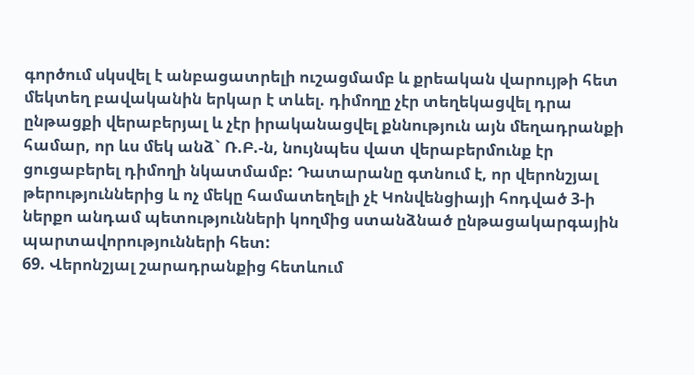գործում սկսվել է անբացատրելի ուշացմամբ և քրեական վարույթի հետ մեկտեղ բավականին երկար է տևել. դիմողը չէր տեղեկացվել դրա ընթացքի վերաբերյալ և չէր իրականացվել քննություն այն մեղադրանքի համար, որ ևս մեկ անձ` Ռ.Բ.-ն, նույնպես վատ վերաբերմունք էր ցուցաբերել դիմողի նկատմամբ: Դատարանը գտնում է, որ վերոնշյալ թերություններից և ոչ մեկը համատեղելի չէ Կոնվենցիայի հոդված 3-ի ներքո անդամ պետությունների կողմից ստանձնած ընթացակարգային պարտավորությունների հետ:
69. Վերոնշյալ շարադրանքից հետևում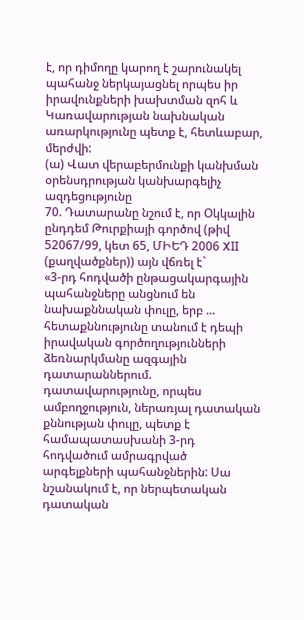է, որ դիմողը կարող է շարունակել պահանջ ներկայացնել որպես իր իրավունքների խախտման զոհ և Կառավարության նախնական առարկությունը պետք է, հետևաբար, մերժվի:
(ա) Վատ վերաբերմունքի կանխման օրենսդրության կանխարգելիչ ազդեցությունը
70. Դատարանը նշում է, որ Օկկալին ընդդեմ Թուրքիայի գործով (թիվ 52067/99, կետ 65, ՄԻԵԴ 2006 XII (քաղվածքներ)) այն վճռել է`
«3-րդ հոդվածի ընթացակարգային պահանջները անցնում են նախաքննական փուլը, երբ ... հետաքննությունը տանում է դեպի իրավական գործողությունների ձեռնարկմանը ազգային դատարաններում. դատավարությունը, որպես ամբողջություն, ներառյալ դատական քննության փուլը, պետք է համապատասխանի 3-րդ հոդվածում ամրագրված արգելքների պահանջներին: Սա նշանակում է, որ ներպետական դատական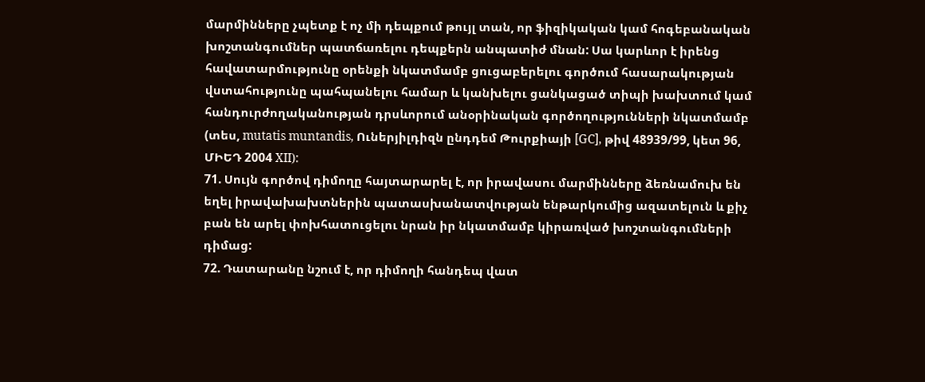մարմինները չպետք է ոչ մի դեպքում թույլ տան, որ ֆիզիկական կամ հոգեբանական խոշտանգումներ պատճառելու դեպքերն անպատիժ մնան: Սա կարևոր է իրենց հավատարմությունը օրենքի նկատմամբ ցուցաբերելու գործում հասարակության վստահությունը պահպանելու համար և կանխելու ցանկացած տիպի խախտում կամ հանդուրժողականության դրսևորում անօրինական գործողությունների նկատմամբ (տես, mutatis muntandis, Ուներյիլդիզն ընդդեմ Թուրքիայի [GC], թիվ 48939/99, կետ 96, ՄԻԵԴ 2004 XII):
71. Սույն գործով դիմողը հայտարարել է, որ իրավասու մարմինները ձեռնամուխ են եղել իրավախախտներին պատասխանատվության ենթարկումից ազատելուն և քիչ բան են արել փոխհատուցելու նրան իր նկատմամբ կիրառված խոշտանգումների դիմաց:
72. Դատարանը նշում է, որ դիմողի հանդեպ վատ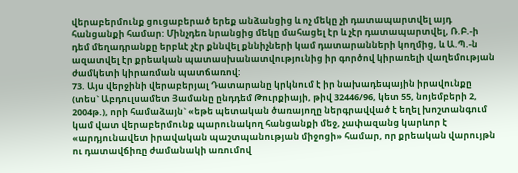վերաբերմունք ցուցաբերած երեք անձանցից և ոչ մեկը չի դատապարտվել այդ հանցանքի համար: Մինչդեռ նրանցից մեկը մահացել էր և չէր դատապարտվել, Ռ.Բ.-ի դեմ մեղադրանքը երբևէ չէր քննվել քննիչների կամ դատարանների կողմից, և Ա.Պ.-ն ազատվել էր քրեական պատասխանատվությունից իր գործով կիրառելի վաղեմության ժամկետի կիրառման պատճառով:
73. Այս վերջինի վերաբերյալ Դատարանը կրկնում է իր նախադեպային իրավունքը (տես` Աբդուլսամետ Յամանը ընդդեմ Թուրքիայի, թիվ 32446/96, կետ 55, նոյեմբերի 2, 2004թ.), որի համաձայն` «եթե պետական ծառայողը ներգրավված է եղել խոշտանգում կամ վատ վերաբերմունք պարունակող հանցանքի մեջ, չափազանց կարևոր է «արդյունավետ իրավական պաշտպանության միջոցի» համար, որ քրեական վարույթն ու դատավճիռը ժամանակի առումով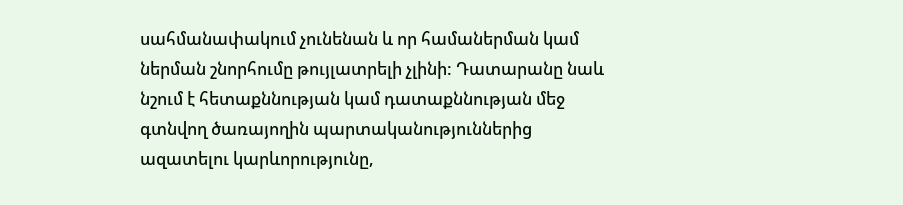սահմանափակում չունենան և որ համաներման կամ ներման շնորհումը թույլատրելի չլինի: Դատարանը նաև նշում է հետաքննության կամ դատաքննության մեջ գտնվող ծառայողին պարտականություններից ազատելու կարևորությունը,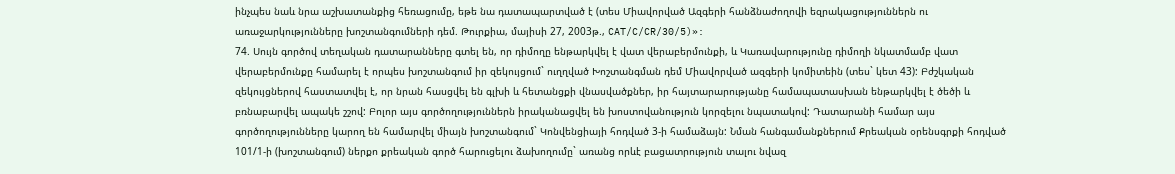ինչպես նաև նրա աշխատանքից հեռացումը, եթե նա դատապարտված է (տես Միավորված Ազգերի հանձնաժողովի եզրակացություններն ու առաջարկությունները խոշտանգումների դեմ. Թուրքիա, մայիսի 27, 2003թ., CAT/C/CR/30/5)»:
74. Սույն գործով տեղական դատարանները գտել են, որ դիմողը ենթարկվել է վատ վերաբերմունքի, և Կառավարությունը դիմողի նկատմամբ վատ վերաբերմունքը համարել է որպես խոշտանգում իր զեկույցում` ուղղված Խոշտանգման դեմ Միավորված ազգերի կոմիտեին (տես` կետ 43): Բժշկական զեկույցներով հաստատվել է, որ նրան հասցվել են գլխի և հետանցքի վնասվածքներ, իր հայտարարությանը համապատասխան ենթարկվել է ծեծի և բռնաբարվել ապակե շշով: Բոլոր այս գործողություններն իրականացվել են խոստովանություն կորզելու նպատակով: Դատարանի համար այս գործողությունները կարող են համարվել միայն խոշտանգում` Կոնվենցիայի հոդված 3-ի համաձայն: Նման հանգամանքներում Քրեական օրենսգրքի հոդված 101/1-ի (խոշտանգում) ներքո քրեական գործ հարուցելու ձախողումը` առանց որևէ բացատրություն տալու նվազ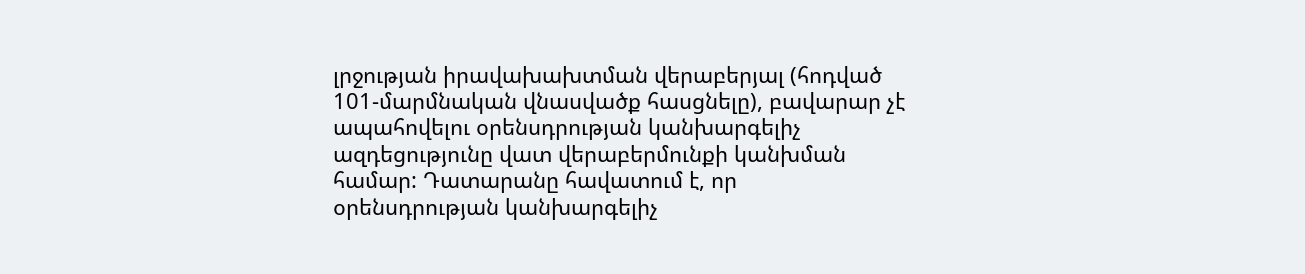լրջության իրավախախտման վերաբերյալ (հոդված 101-մարմնական վնասվածք հասցնելը), բավարար չէ ապահովելու օրենսդրության կանխարգելիչ ազդեցությունը վատ վերաբերմունքի կանխման համար: Դատարանը հավատում է, որ օրենսդրության կանխարգելիչ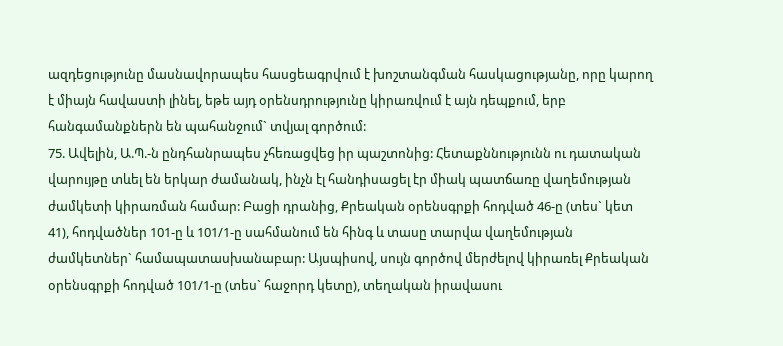ազդեցությունը մասնավորապես հասցեագրվում է խոշտանգման հասկացությանը, որը կարող է միայն հավաստի լինել, եթե այդ օրենսդրությունը կիրառվում է այն դեպքում, երբ հանգամանքներն են պահանջում` տվյալ գործում:
75. Ավելին, Ա.Պ.-ն ընդհանրապես չհեռացվեց իր պաշտոնից: Հետաքննությունն ու դատական վարույթը տևել են երկար ժամանակ, ինչն էլ հանդիսացել էր միակ պատճառը վաղեմության ժամկետի կիրառման համար: Բացի դրանից, Քրեական օրենսգրքի հոդված 46-ը (տես` կետ 41), հոդվածներ 101-ը և 101/1-ը սահմանում են հինգ և տասը տարվա վաղեմության ժամկետներ` համապատասխանաբար: Այսպիսով, սույն գործով մերժելով կիրառել Քրեական օրենսգրքի հոդված 101/1-ը (տես` հաջորդ կետը), տեղական իրավասու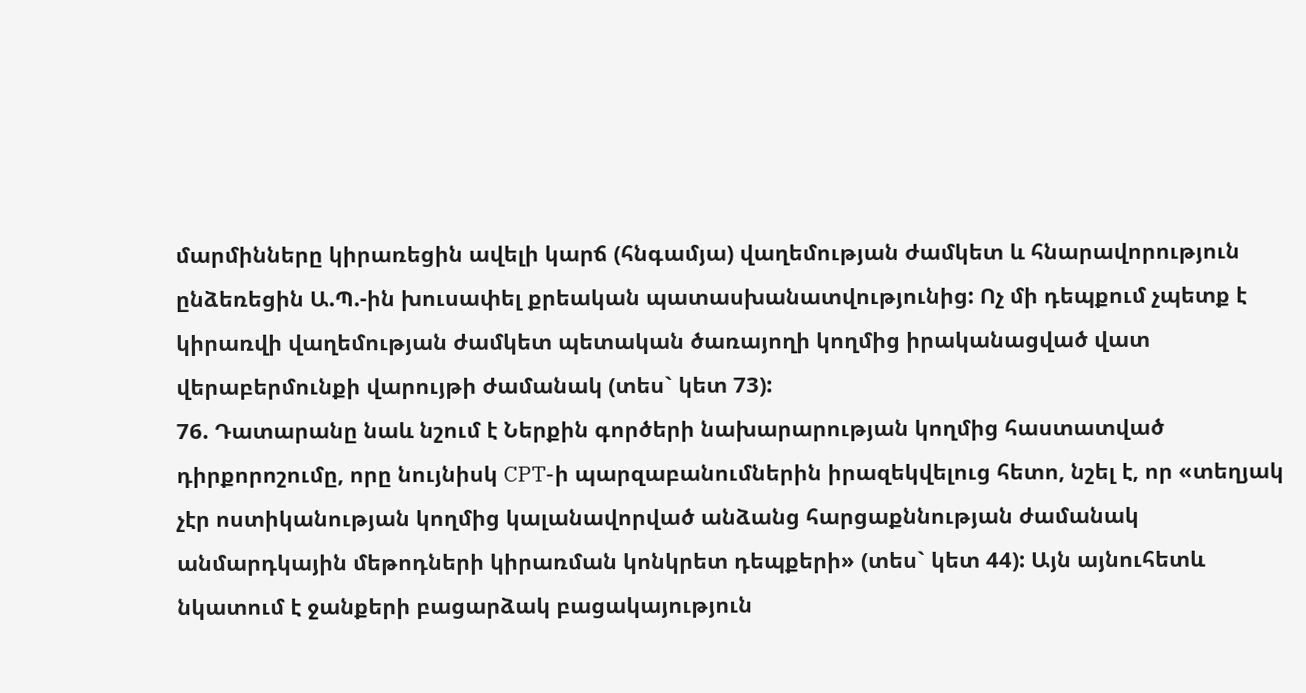մարմինները կիրառեցին ավելի կարճ (հնգամյա) վաղեմության ժամկետ և հնարավորություն ընձեռեցին Ա.Պ.-ին խուսափել քրեական պատասխանատվությունից: Ոչ մի դեպքում չպետք է կիրառվի վաղեմության ժամկետ պետական ծառայողի կողմից իրականացված վատ վերաբերմունքի վարույթի ժամանակ (տես` կետ 73):
76. Դատարանը նաև նշում է Ներքին գործերի նախարարության կողմից հաստատված դիրքորոշումը, որը նույնիսկ CPT-ի պարզաբանումներին իրազեկվելուց հետո, նշել է, որ «տեղյակ չէր ոստիկանության կողմից կալանավորված անձանց հարցաքննության ժամանակ անմարդկային մեթոդների կիրառման կոնկրետ դեպքերի» (տես` կետ 44): Այն այնուհետև նկատում է ջանքերի բացարձակ բացակայություն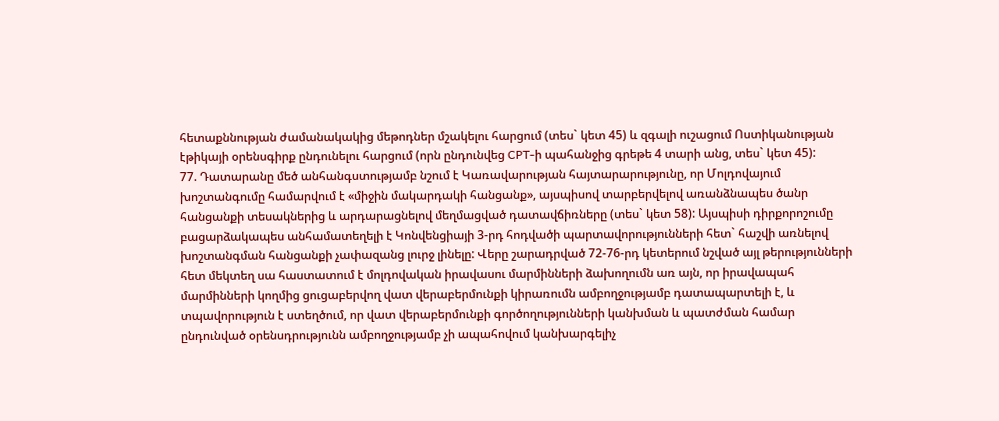հետաքննության ժամանակակից մեթոդներ մշակելու հարցում (տես` կետ 45) և զգալի ուշացում Ոստիկանության էթիկայի օրենսգիրք ընդունելու հարցում (որն ընդունվեց CPT-ի պահանջից գրեթե 4 տարի անց, տես` կետ 45):
77. Դատարանը մեծ անհանգստությամբ նշում է Կառավարության հայտարարությունը, որ Մոլդովայում խոշտանգումը համարվում է «միջին մակարդակի հանցանք», այսպիսով տարբերվելով առանձնապես ծանր հանցանքի տեսակներից և արդարացնելով մեղմացված դատավճիռները (տես` կետ 58): Այսպիսի դիրքորոշումը բացարձակապես անհամատեղելի է Կոնվենցիայի 3-րդ հոդվածի պարտավորությունների հետ` հաշվի առնելով խոշտանգման հանցանքի չափազանց լուրջ լինելը: Վերը շարադրված 72-76-րդ կետերում նշված այլ թերությունների հետ մեկտեղ սա հաստատում է մոլդովական իրավասու մարմինների ձախողումն առ այն, որ իրավապահ մարմինների կողմից ցուցաբերվող վատ վերաբերմունքի կիրառումն ամբողջությամբ դատապարտելի է, և տպավորություն է ստեղծում, որ վատ վերաբերմունքի գործողությունների կանխման և պատժման համար ընդունված օրենսդրությունն ամբողջությամբ չի ապահովում կանխարգելիչ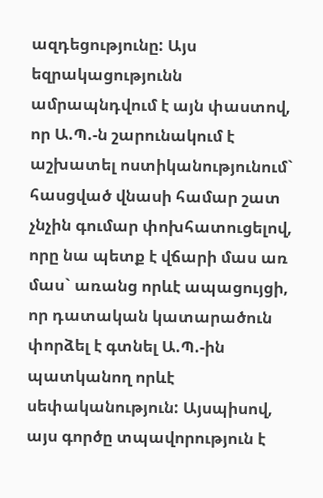ազդեցությունը: Այս եզրակացությունն ամրապնդվում է այն փաստով, որ Ա.Պ.-ն շարունակում է աշխատել ոստիկանությունում` հասցված վնասի համար շատ չնչին գումար փոխհատուցելով, որը նա պետք է վճարի մաս առ մաս` առանց որևէ ապացույցի, որ դատական կատարածուն փորձել է գտնել Ա.Պ.-ին պատկանող որևէ սեփականություն: Այսպիսով, այս գործը տպավորություն է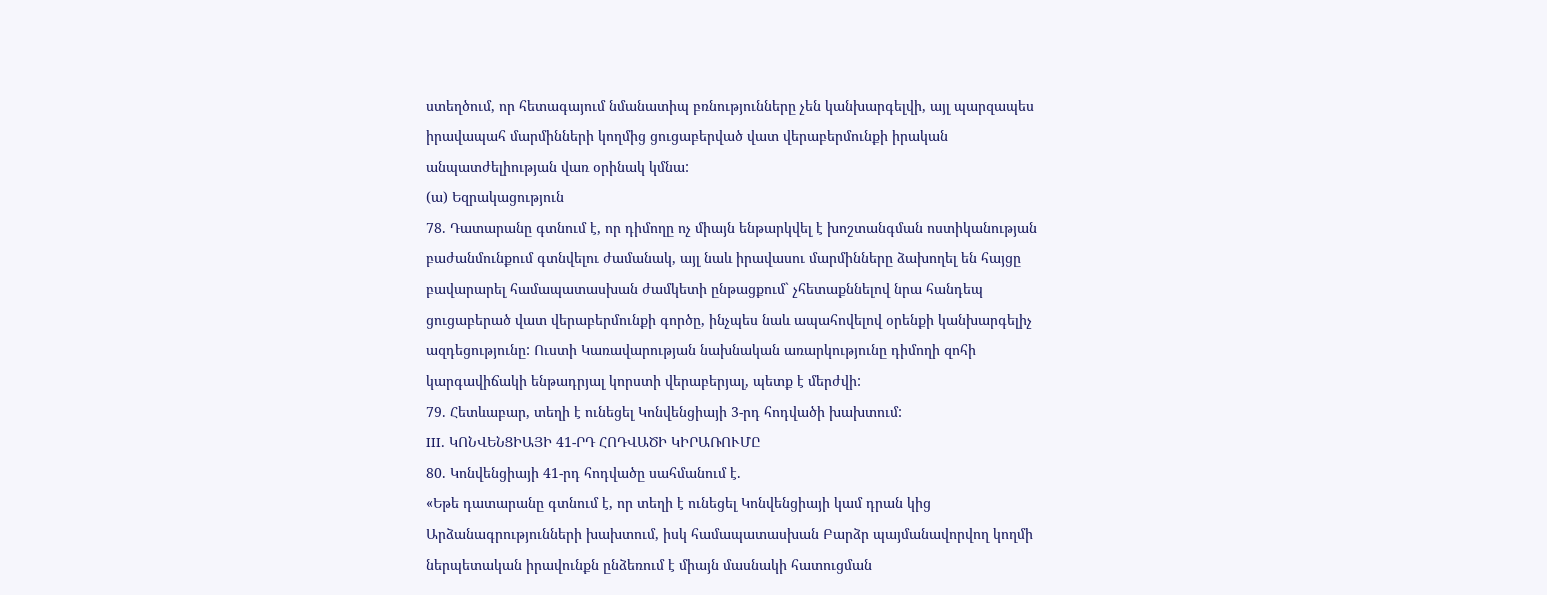ստեղծում, որ հետագայում նմանատիպ բռնությունները չեն կանխարգելվի, այլ պարզապես իրավապահ մարմինների կողմից ցուցաբերված վատ վերաբերմունքի իրական անպատժելիության վառ օրինակ կմնա:
(ա) Եզրակացություն
78. Դատարանը գտնում է, որ դիմողը ոչ միայն ենթարկվել է խոշտանգման ոստիկանության բաժանմունքում գտնվելու ժամանակ, այլ նաև իրավասու մարմինները ձախողել են հայցը բավարարել համապատասխան ժամկետի ընթացքում` չհետաքննելով նրա հանդեպ ցուցաբերած վատ վերաբերմունքի գործը, ինչպես նաև ապահովելով օրենքի կանխարգելիչ ազդեցությունը: Ուստի Կառավարության նախնական առարկությունը դիմողի զոհի կարգավիճակի ենթադրյալ կորստի վերաբերյալ, պետք է մերժվի:
79. Հետևաբար, տեղի է ունեցել Կոնվենցիայի 3-րդ հոդվածի խախտում:
III. ԿՈՆՎԵՆՑԻԱՅԻ 41-ՐԴ ՀՈԴՎԱԾԻ ԿԻՐԱՌՈՒՄԸ
80. Կոնվենցիայի 41-րդ հոդվածը սահմանում է.
«Եթե դատարանը գտնում է, որ տեղի է ունեցել Կոնվենցիայի կամ դրան կից Արձանագրությունների խախտում, իսկ համապատասխան Բարձր պայմանավորվող կողմի ներպետական իրավունքն ընձեռում է միայն մասնակի հատուցման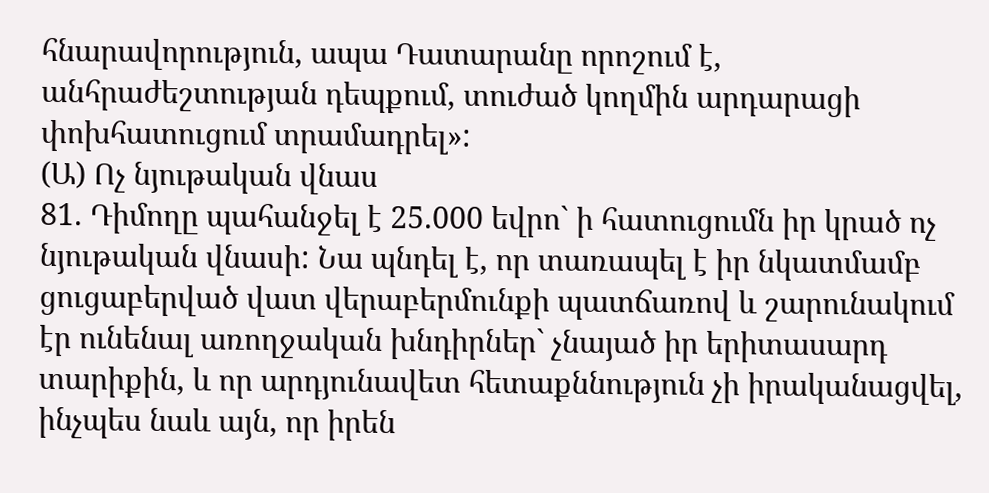հնարավորություն, ապա Դատարանը որոշում է, անհրաժեշտության դեպքում, տուժած կողմին արդարացի փոխհատուցում տրամադրել»:
(Ա) Ոչ նյութական վնաս
81. Դիմողը պահանջել է 25.000 եվրո` ի հատուցումն իր կրած ոչ նյութական վնասի: Նա պնդել է, որ տառապել է իր նկատմամբ ցուցաբերված վատ վերաբերմունքի պատճառով և շարունակում էր ունենալ առողջական խնդիրներ` չնայած իր երիտասարդ տարիքին, և որ արդյունավետ հետաքննություն չի իրականացվել, ինչպես նաև այն, որ իրեն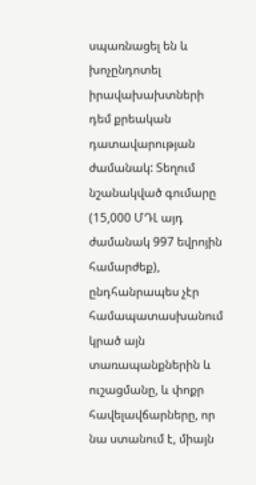սպառնացել են և խոչընդոտել իրավախախտների դեմ քրեական դատավարության ժամանակ: Տեղում նշանակված գումարը (15,000 ՄԴԼ այդ ժամանակ 997 եվրոյին համարժեք), ընդհանրապես չէր համապատասխանում կրած այն տառապանքներին և ուշացմանը, և փոքր հավելավճարները, որ նա ստանում է, միայն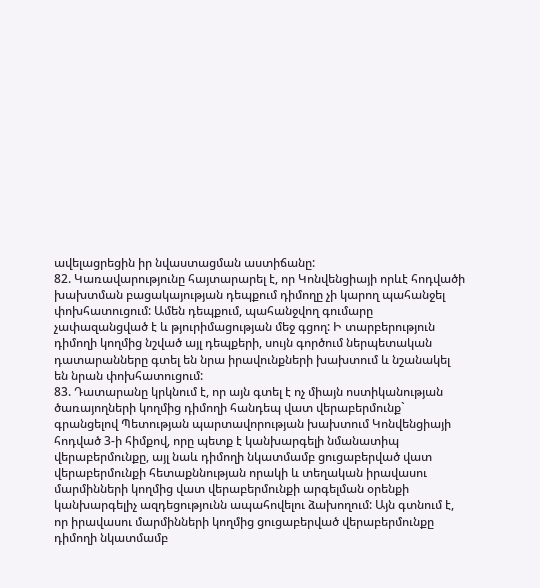ավելացրեցին իր նվաստացման աստիճանը:
82. Կառավարությունը հայտարարել է, որ Կոնվենցիայի որևէ հոդվածի խախտման բացակայության դեպքում դիմողը չի կարող պահանջել փոխհատուցում: Ամեն դեպքում, պահանջվող գումարը չափազանցված է և թյուրիմացության մեջ գցող: Ի տարբերություն դիմողի կողմից նշված այլ դեպքերի, սույն գործում ներպետական դատարանները գտել են նրա իրավունքների խախտում և նշանակել են նրան փոխհատուցում:
83. Դատարանը կրկնում է, որ այն գտել է ոչ միայն ոստիկանության ծառայողների կողմից դիմողի հանդեպ վատ վերաբերմունք` գրանցելով Պետության պարտավորության խախտում Կոնվենցիայի հոդված 3-ի հիմքով, որը պետք է կանխարգելի նմանատիպ վերաբերմունքը, այլ նաև դիմողի նկատմամբ ցուցաբերված վատ վերաբերմունքի հետաքննության որակի և տեղական իրավասու մարմինների կողմից վատ վերաբերմունքի արգելման օրենքի կանխարգելիչ ազդեցությունն ապահովելու ձախողում: Այն գտնում է, որ իրավասու մարմինների կողմից ցուցաբերված վերաբերմունքը դիմողի նկատմամբ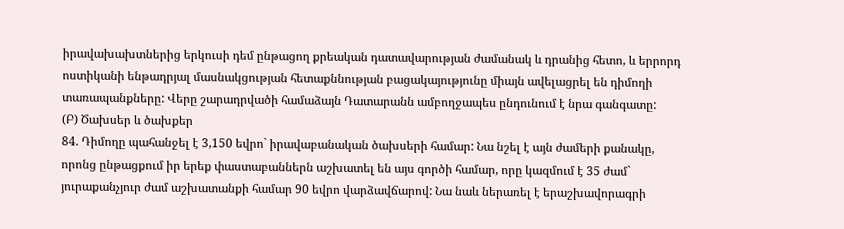իրավախախտներից երկուսի դեմ ընթացող քրեական դատավարության ժամանակ և դրանից հետո, և երրորդ ոստիկանի ենթադրյալ մասնակցության հետաքննության բացակայությունը միայն ավելացրել են դիմողի տառապանքները: Վերը շարադրվածի համաձայն Դատարանն ամբողջապես ընդունում է նրա գանգատը:
(Բ) Ծախսեր և ծախքեր
84. Դիմողը պահանջել է 3,150 եվրո` իրավաբանական ծախսերի համար: Նա նշել է այն ժամերի քանակը, որոնց ընթացքում իր երեք փաստաբաններն աշխատել են այս գործի համար, որը կազմում է 35 ժամ` յուրաքանչյուր ժամ աշխատանքի համար 90 եվրո վարձավճարով: Նա նաև ներառել է երաշխավորագրի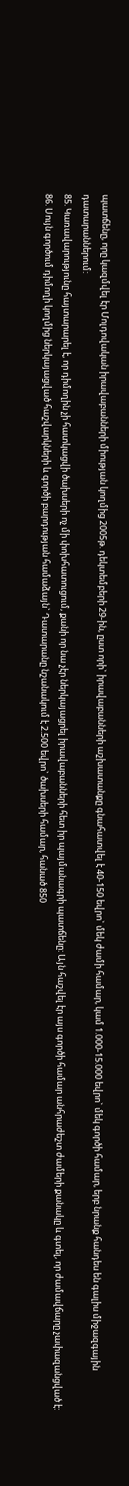պատճենը, որը կազմվել էր Մոլդովական իրավաբանների միության կողմից 2005թ. դեկտեմբերի 29-ին, ըստ որի` իրավաբանների աշխատանքը գնահատվել է 40-150 եվրո` մեկ ժամի համար, կամ 1.000-15.000 եվրո` մեկ գործի համար, երբ նրանք հանդես են գալիս միջազգային դատարաններում:
85. Կառավարությունը հայտարարել է, որ դիմողին չի հատկացվի ծախսերի ոչ մի փոխհատուցում, քանի որ նա չէր ներկայացրել իրավաբանների հետ իր պայմանագրի պատճենը: Այն հաշվել էր այս գործի համար անհրաժեշտ ժամերի քանակը և գտել, որ ժամավճարը չափազանցված է:
86. Սույն գործում դիմողի կողմից ներկայացված հաշվարկների և գործի բարդության համաձայն` Դատարանը նշանակում է 2.500 եվրո` ծախսերի համար, հանած 850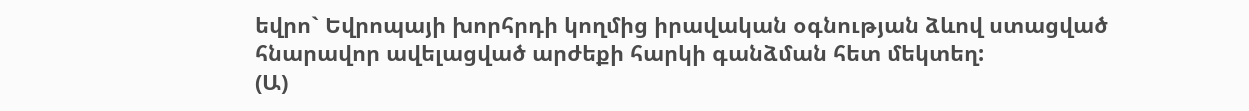եվրո` Եվրոպայի խորհրդի կողմից իրավական օգնության ձևով ստացված հնարավոր ավելացված արժեքի հարկի գանձման հետ մեկտեղ:
(Ա)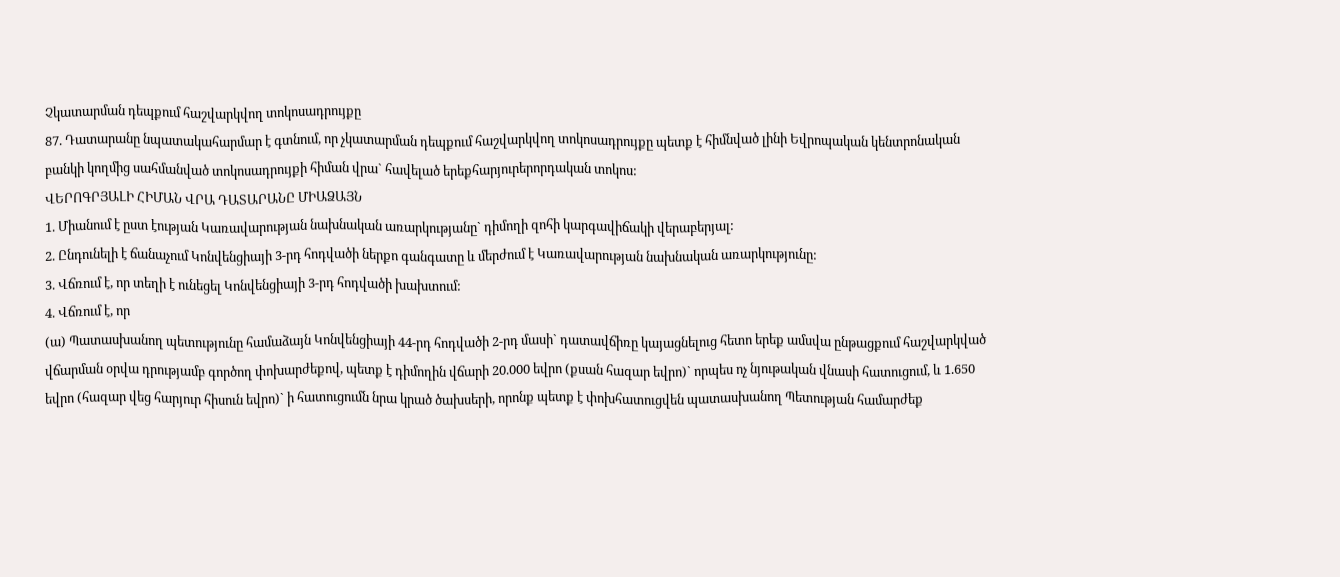Չկատարման դեպքում հաշվարկվող տոկոսադրույքը
87. Դատարանը նպատակահարմար է գտնում, որ չկատարման դեպքում հաշվարկվող տոկոսադրույքը պետք է հիմնված լինի Եվրոպական կենտրոնական բանկի կողմից սահմանված տոկոսադրույքի հիման վրա` հավելած երեքհարյուրերորդական տոկոս:
ՎԵՐՈԳՐՅԱԼԻ ՀԻՄԱՆ ՎՐԱ ԴԱՏԱՐԱՆԸ ՄԻԱՁԱՅՆ
1. Միանում է ըստ էության Կառավարության նախնական առարկությանը` դիմողի զոհի կարգավիճակի վերաբերյալ:
2. Ընդունելի է ճանաչում Կոնվենցիայի 3-րդ հոդվածի ներքո գանգատը և մերժում է Կառավարության նախնական առարկությունը:
3. Վճռում է, որ տեղի է ունեցել Կոնվենցիայի 3-րդ հոդվածի խախտում:
4. Վճռում է, որ
(ա) Պատասխանող պետությունը համաձայն Կոնվենցիայի 44-րդ հոդվածի 2-րդ մասի` դատավճիռը կայացնելուց հետո երեք ամսվա ընթացքում հաշվարկված վճարման օրվա դրությամբ գործող փոխարժեքով, պետք է դիմողին վճարի 20.000 եվրո (քսան հազար եվրո)` որպես ոչ նյութական վնասի հատուցում, և 1.650 եվրո (հազար վեց հարյուր հիսուն եվրո)` ի հատուցումն նրա կրած ծախսերի, որոնք պետք է փոխհատուցվեն պատասխանող Պետության համարժեք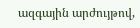ազգային արժույթով,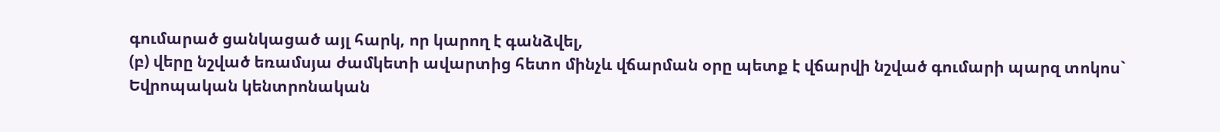գումարած ցանկացած այլ հարկ, որ կարող է գանձվել,
(բ) վերը նշված եռամսյա ժամկետի ավարտից հետո մինչև վճարման օրը պետք է վճարվի նշված գումարի պարզ տոկոս` Եվրոպական կենտրոնական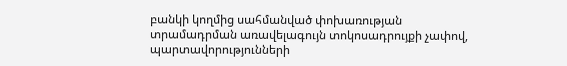բանկի կողմից սահմանված փոխառության տրամադրման առավելագույն տոկոսադրույքի չափով, պարտավորությունների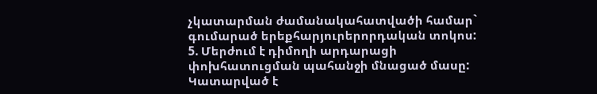չկատարման ժամանակահատվածի համար` գումարած երեքհարյուրերորդական տոկոս:
5. Մերժում է դիմողի արդարացի փոխհատուցման պահանջի մնացած մասը:
Կատարված է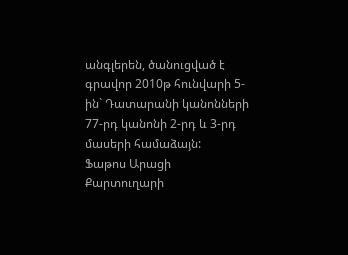անգլերեն, ծանուցված է գրավոր 2010թ հունվարի 5-ին` Դատարանի կանոնների 77-րդ կանոնի 2-րդ և 3-րդ մասերի համաձայն:
Ֆաթոս Արացի
Քարտուղարի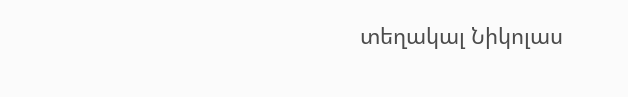տեղակալ Նիկոլաս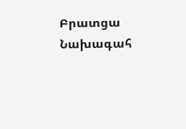Բրատցա
Նախագահ